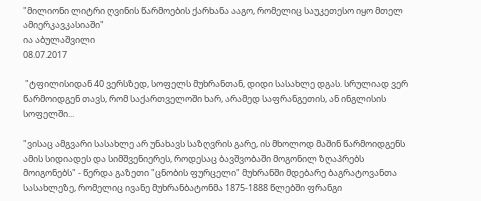"მილიონი ლიტრი ღვინის წარმოების ქარხანა ააგო, რომელიც საუკეთესო იყო მთელ ამიერკავკასიაში"
ია აბულაშვილი
08.07.2017

 "ტფილისიდან 40 ვერსზედ, სოფელს მუხრანთან, დიდი სასახლე დგას. სრულიად ვერ წარმოიდგენ თავს, რომ საქართველოში ხარ, არამედ საფრანგეთის, ან ინგლისის სოფელში...

"ვისაც ამგვარი სასახლე არ უნახავს საზღვრის გარე, ის მხოლოდ მაშინ წარმოიდგენს ამის სიდიადეს და სიმშვენიერეს, როდესაც ბავშვობაში მოგონილ ზღაპრებს მოიგონებს" - წერდა გაზეთი "ცნობის ფურცელი" მუხრანში მდებარე ბაგრატოვანთა სასახლეზე, რომელიც ივანე მუხრანბატონმა 1875-1888 წლებში ფრანგი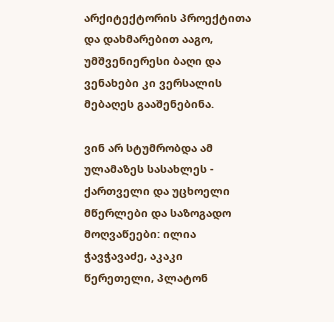არქიტექტორის პროექტითა და დახმარებით ააგო, უმშვენიერესი ბაღი და ვენახები კი ვერსალის მებაღეს გააშენებინა.

ვინ არ სტუმრობდა ამ ულამაზეს სასახლეს - ქართველი და უცხოელი მწერლები და საზოგადო მოღვაწეები: ილია ჭავჭავაძე, აკაკი წერეთელი, პლატონ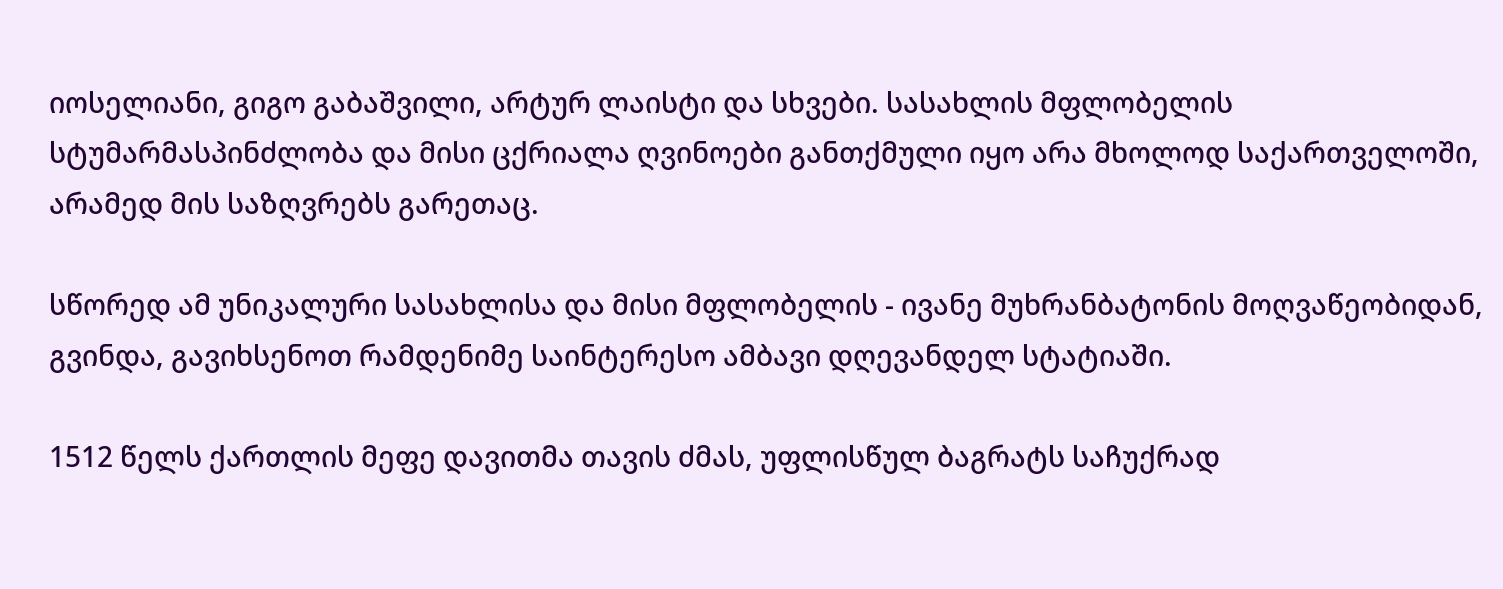იოსელიანი, გიგო გაბაშვილი, არტურ ლაისტი და სხვები. სასახლის მფლობელის სტუმარმასპინძლობა და მისი ცქრიალა ღვინოები განთქმული იყო არა მხოლოდ საქართველოში, არამედ მის საზღვრებს გარეთაც.

სწორედ ამ უნიკალური სასახლისა და მისი მფლობელის - ივანე მუხრანბატონის მოღვაწეობიდან, გვინდა, გავიხსენოთ რამდენიმე საინტერესო ამბავი დღევანდელ სტატიაში.

1512 წელს ქართლის მეფე დავითმა თავის ძმას, უფლისწულ ბაგრატს საჩუქრად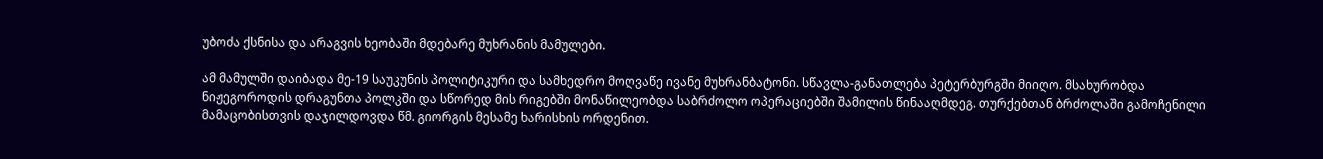უბოძა ქსნისა და არაგვის ხეობაში მდებარე მუხრანის მამულები.

ამ მამულში დაიბადა მე-19 საუკუნის პოლიტიკური და სამხედრო მოღვაწე ივანე მუხრანბატონი. სწავლა-განათლება პეტერბურგში მიიღო. მსახურობდა ნიჟეგოროდის დრაგუნთა პოლკში და სწორედ მის რიგებში მონაწილეობდა საბრძოლო ოპერაციებში შამილის წინააღმდეგ. თურქებთან ბრძოლაში გამოჩენილი მამაცობისთვის დაჯილდოვდა წმ. გიორგის მესამე ხარისხის ორდენით.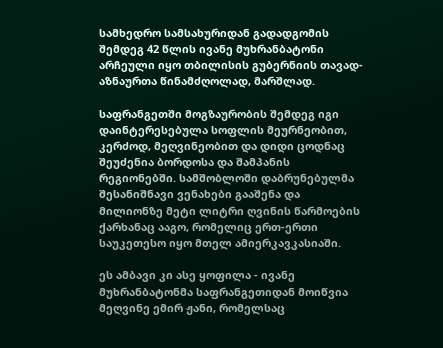სამხედრო სამსახურიდან გადადგომის შემდეგ 42 წლის ივანე მუხრანბატონი არჩეული იყო თბილისის გუბერნიის თავად-აზნაურთა წინამძღოლად, მარშლად.

საფრანგეთში მოგზაურობის შემდეგ იგი დაინტერესებულა სოფლის მეურნეობით, კერძოდ, მეღვინეობით და დიდი ცოდნაც შეუძენია ბორდოსა და შამპანის რეგიონებში. სამშობლოში დაბრუნებულმა შესანიშნავი ვენახები გააშენა და მილიონზე მეტი ლიტრი ღვინის წარმოების ქარხანაც ააგო, რომელიც ერთ-ერთი საუკეთესო იყო მთელ ამიერკავკასიაში.

ეს ამბავი კი ასე ყოფილა - ივანე მუხრანბატონმა საფრანგეთიდან მოიწვია მეღვინე ემირ ჟანი, რომელსაც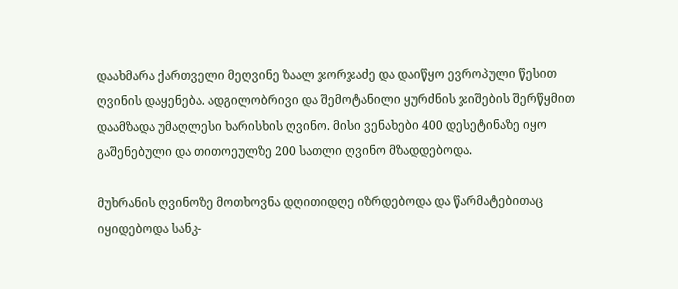დაახმარა ქართველი მეღვინე ზაალ ჯორჯაძე და დაიწყო ევროპული წესით ღვინის დაყენება. ადგილობრივი და შემოტანილი ყურძნის ჯიშების შერწყმით დაამზადა უმაღლესი ხარისხის ღვინო. მისი ვენახები 400 დესეტინაზე იყო გაშენებული და თითოეულზე 200 სათლი ღვინო მზადდებოდა.

მუხრანის ღვინოზე მოთხოვნა დღითიდღე იზრდებოდა და წარმატებითაც იყიდებოდა სანკ-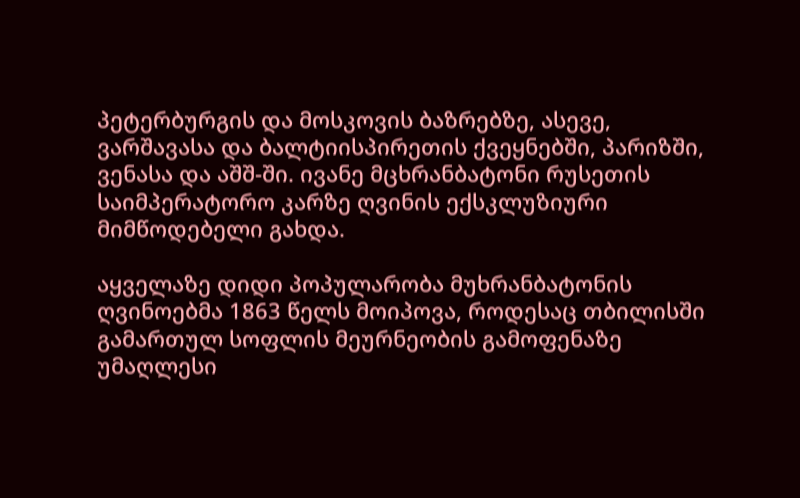პეტერბურგის და მოსკოვის ბაზრებზე, ასევე, ვარშავასა და ბალტიისპირეთის ქვეყნებში, პარიზში, ვენასა და აშშ-ში. ივანე მცხრანბატონი რუსეთის საიმპერატორო კარზე ღვინის ექსკლუზიური მიმწოდებელი გახდა.

აყველაზე დიდი პოპულარობა მუხრანბატონის ღვინოებმა 1863 წელს მოიპოვა, როდესაც თბილისში გამართულ სოფლის მეურნეობის გამოფენაზე უმაღლესი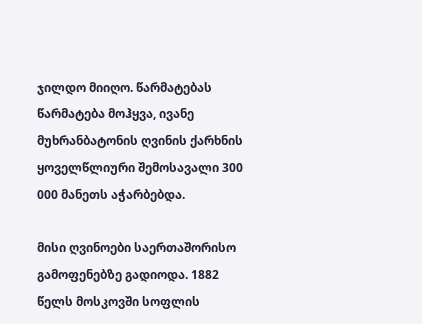ჯილდო მიიღო. წარმატებას წარმატება მოჰყვა, ივანე მუხრანბატონის ღვინის ქარხნის ყოველწლიური შემოსავალი 300 000 მანეთს აჭარბებდა.

მისი ღვინოები საერთაშორისო გამოფენებზე გადიოდა. 1882 წელს მოსკოვში სოფლის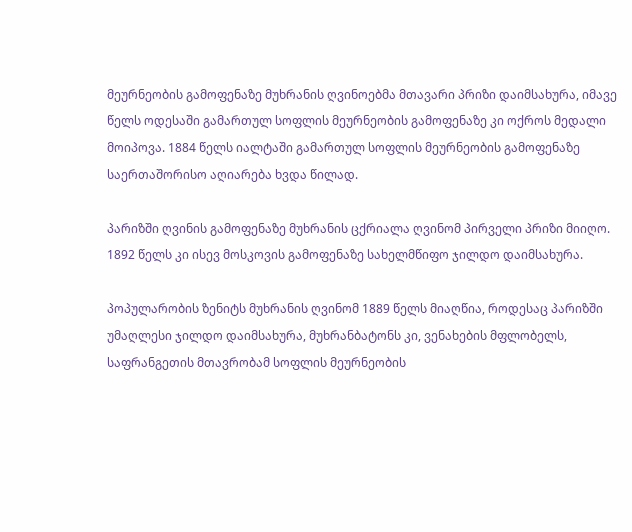მეურნეობის გამოფენაზე მუხრანის ღვინოებმა მთავარი პრიზი დაიმსახურა, იმავე წელს ოდესაში გამართულ სოფლის მეურნეობის გამოფენაზე კი ოქროს მედალი მოიპოვა. 1884 წელს იალტაში გამართულ სოფლის მეურნეობის გამოფენაზე საერთაშორისო აღიარება ხვდა წილად.

პარიზში ღვინის გამოფენაზე მუხრანის ცქრიალა ღვინომ პირველი პრიზი მიიღო. 1892 წელს კი ისევ მოსკოვის გამოფენაზე სახელმწიფო ჯილდო დაიმსახურა.

პოპულარობის ზენიტს მუხრანის ღვინომ 1889 წელს მიაღწია, როდესაც პარიზში უმაღლესი ჯილდო დაიმსახურა, მუხრანბატონს კი, ვენახების მფლობელს, საფრანგეთის მთავრობამ სოფლის მეურნეობის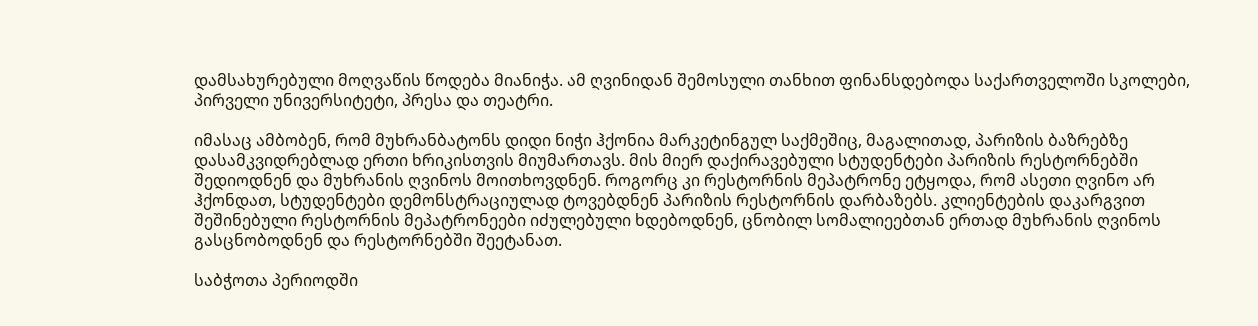დამსახურებული მოღვაწის წოდება მიანიჭა. ამ ღვინიდან შემოსული თანხით ფინანსდებოდა საქართველოში სკოლები, პირველი უნივერსიტეტი, პრესა და თეატრი.

იმასაც ამბობენ, რომ მუხრანბატონს დიდი ნიჭი ჰქონია მარკეტინგულ საქმეშიც, მაგალითად, პარიზის ბაზრებზე დასამკვიდრებლად ერთი ხრიკისთვის მიუმართავს. მის მიერ დაქირავებული სტუდენტები პარიზის რესტორნებში შედიოდნენ და მუხრანის ღვინოს მოითხოვდნენ. როგორც კი რესტორნის მეპატრონე ეტყოდა, რომ ასეთი ღვინო არ ჰქონდათ, სტუდენტები დემონსტრაციულად ტოვებდნენ პარიზის რესტორნის დარბაზებს. კლიენტების დაკარგვით შეშინებული რესტორნის მეპატრონეები იძულებული ხდებოდნენ, ცნობილ სომალიეებთან ერთად მუხრანის ღვინოს გასცნობოდნენ და რესტორნებში შეეტანათ.

საბჭოთა პერიოდში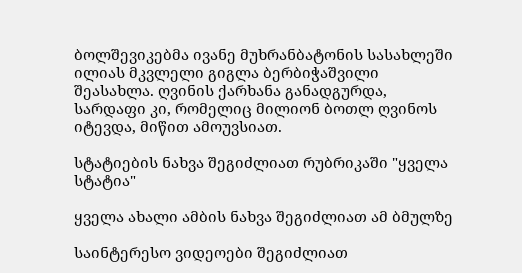ბოლშევიკებმა ივანე მუხრანბატონის სასახლეში ილიას მკვლელი გიგლა ბერბიჭაშვილი შეასახლა. ღვინის ქარხანა განადგურდა, სარდაფი კი, რომელიც მილიონ ბოთლ ღვინოს იტევდა, მიწით ამოუვსიათ.

სტატიების ნახვა შეგიძლიათ რუბრიკაში "ყველა სტატია"

ყველა ახალი ამბის ნახვა შეგიძლიათ ამ ბმულზე

საინტერესო ვიდეოები შეგიძლიათ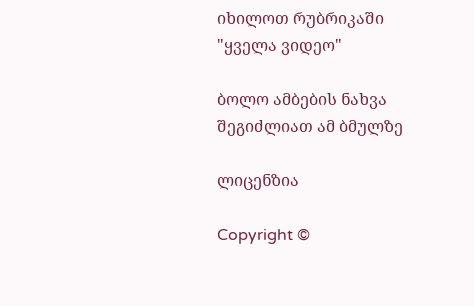იხილოთ რუბრიკაში "ყველა ვიდეო"

ბოლო ამბების ნახვა შეგიძლიათ ამ ბმულზე

ლიცენზია

Copyright ©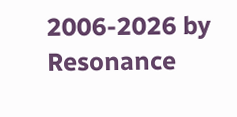2006-2026 by Resonance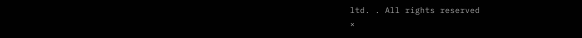ltd. . All rights reserved
×